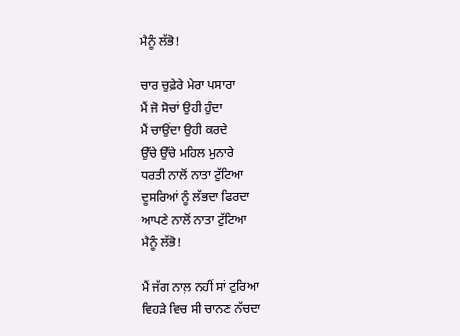ਮੈਨੂੰ ਲੱਭੋ!

ਚਾਰ ਚੁਫ਼ੇਰੇ ਮੇਰਾ ਪਸਾਰਾ
ਮੈਂ ਜੋ ਸੋਚਾਂ ਉਹੀ ਹੁੰਦਾ
ਮੈਂ ਚਾਉਂਦਾ ਉਹੀ ਕਰਦੇ
ਉੱਚੇ ਉੱਚੇ ਮਹਿਲ ਮੁਨਾਰੇ
ਧਰਤੀ ਨਾਲੋਂ ਨਾਤਾ ਟੁੱਟਿਆ
ਦੂਸਰਿਆਂ ਨੂੰ ਲੱਭਦਾ ਫਿਰਦਾ
ਆਪਣੇ ਨਾਲੋਂ ਨਾਤਾ ਟੁੱਟਿਆ
ਮੈਨੂੰ ਲੱਭੋ!

ਮੈਂ ਜੱਗ ਨਾਲ਼ ਨਹੀਂ ਸਾਂ ਟੁਰਿਆ
ਵਿਹੜੇ ਵਿਚ ਸੀ ਚਾਨਣ ਨੱਚਦਾ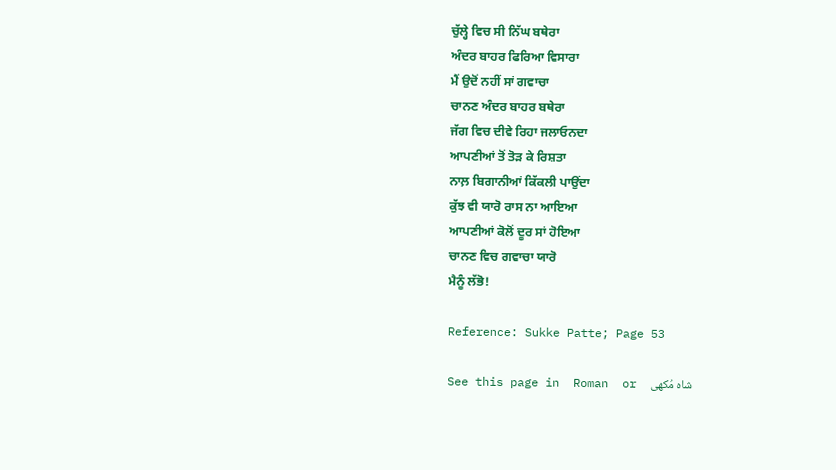ਚੁੱਲ੍ਹੇ ਵਿਚ ਸੀ ਨਿੱਘ ਬਥੇਰਾ
ਅੰਦਰ ਬਾਹਰ ਫਿਰਿਆ ਵਿਸਾਰਾ
ਮੈਂ ਉਦੋਂ ਨਹੀਂ ਸਾਂ ਗਵਾਚਾ
ਚਾਨਣ ਅੰਦਰ ਬਾਹਰ ਬਥੇਰਾ
ਜੱਗ ਵਿਚ ਦੀਵੇ ਰਿਹਾ ਜਲਾਓਨਦਾ
ਆਪਣੀਆਂ ਤੋਂ ਤੋੜ ਕੇ ਰਿਸ਼ਤਾ
ਨਾਲ਼ ਬਿਗਾਨੀਆਂ ਕਿੱਕਲੀ ਪਾਉਂਦਾ
ਕੁੱਝ ਵੀ ਯਾਰੋ ਰਾਸ ਨਾ ਆਇਆ
ਆਪਣੀਆਂ ਕੋਲੋਂ ਦੂਰ ਸਾਂ ਹੋਇਆ
ਚਾਨਣ ਵਿਚ ਗਵਾਚਾ ਯਾਰੋ
ਮੈਨੂੰ ਲੱਭੋ!

Reference: Sukke Patte; Page 53

See this page in  Roman  or  شاہ مُکھی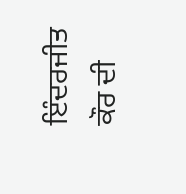ਇੰਦਰਜੀਤ ਕੌਰ ਦੀ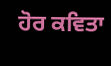ਹੋਰ ਕਵਿਤਾ